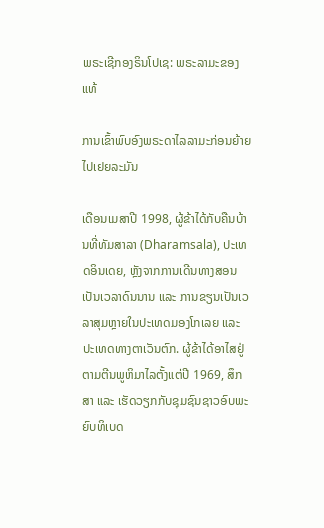ພຣະເຊີກອງຣິນໂປເຊ: ພຣະລາມະຂອງແທ້

ການເຂົ້າພົບອົງພຣະດາໄລລາມະກ່ອນຍ້າຍໄປເຢຍລະມັນ

ເດືອນເມສາປີ 1998, ຜູ້ຂ້າໄດ້ກັບຄືນບ້ານທີ່ທັມສາລາ (Dharamsala), ປະເທດອິນເດຍ, ຫຼັງຈາກການເດີນທາງສອນເປັນເວລາດົນນານ ແລະ ການຂຽນເປັນເວລາສຸມຫຼາຍໃນປະເທດມອງໂກເລຍ ແລະ ປະເທດທາງຕາເວັນຕົກ. ຜູ້ຂ້າໄດ້ອາໄສຢູ່ຕາມຕີນພູຫິມາໄລຕັ້ງແຕ່ປີ 1969, ສຶກສາ ແລະ ເຮັດວຽກກັບຊຸມຊົນຊາວອົບພະຍົບທິເບດ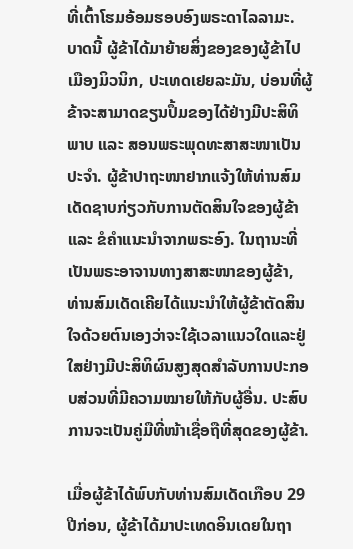ທີ່ເຕົ້າໂຮມອ້ອມຮອບອົງພຣະດາໄລລາມະ. ບາດນີ້ ຜູ້ຂ້າໄດ້ມາຍ້າຍສິ່ງຂອງຂອງຜູ້ຂ້າໄປເມືອງມິວນິກ, ປະເທດເຢຍລະມັນ, ບ່ອນທີ່ຜູ້ຂ້າຈະສາມາດຂຽນປຶ້ມຂອງໄດ້ຢ່າງມີປະສິທິພາບ ແລະ ສອນພຣະພຸດທະສາສະໜາເປັນປະຈຳ. ຜູ້ຂ້າປາຖະໜາຢາກແຈ້ງໃຫ້ທ່ານສົມເດັດຊາບກ່ຽວກັບການຕັດສິນໃຈຂອງຜູ້ຂ້າ ແລະ ຂໍຄຳແນະນຳຈາກພຣະອົງ. ໃນຖານະທີ່ເປັນພຣະອາຈານທາງສາສະໜາຂອງຜູ້ຂ້າ, ທ່ານສົມເດັດເຄີຍໄດ້ແນະນຳໃຫ້ຜູ້ຂ້າຕັດສິນໃຈດ້ວຍຕົນເອງວ່າຈະໃຊ້ເວລາແນວໃດແລະຢູ່ໃສຢ່າງມີປະສິທິຜົນສູງສຸດສຳລັບການປະກອບສ່ວນທີ່ມີຄວາມໝາຍໃຫ້ກັບຜູ້ອື່ນ. ປະສົບການຈະເປັນຄູ່ມືທີ່ໜ້າເຊື່ອຖືທີ່ສຸດຂອງຜູ້ຂ້າ.

ເມື່ອຜູ້ຂ້າໄດ້ພົບກັບທ່ານສົມເດັດເກືອບ 29 ປີກ່ອນ, ຜູ້ຂ້າໄດ້ມາປະເທດອິນເດຍໃນຖາ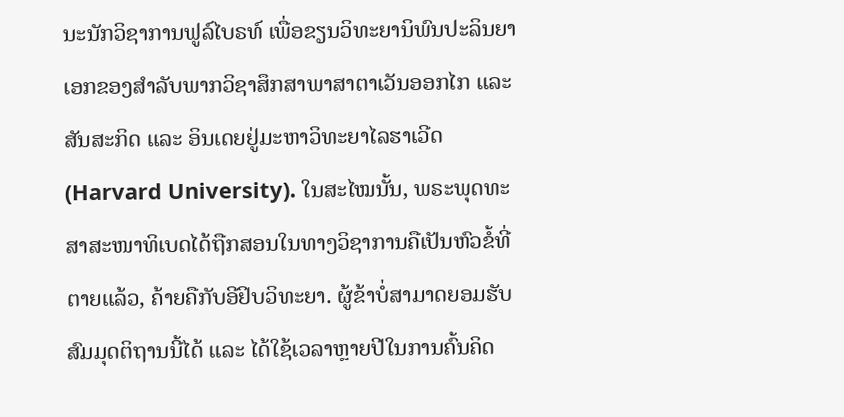ນະນັກວິຊາການຟູລ໌ໄບຣທ໌ ເພື່ອຂຽນວິທະຍານິພົນປະລິນຍາເອກຂອງສຳລັບພາກວິຊາສຶກສາພາສາຕາເວັນອອກໄກ ແລະ ສັນສະກິດ ແລະ ອິນເດຍຢູ່ມະຫາວິທະຍາໄລຮາເວີດ (Harvard University). ໃນສະໄໝນັ້ນ, ພຣະພຸດທະສາສະໜາທິເບດໄດ້ຖືກສອນໃນທາງວິຊາການຄືເປັນຫົວຂໍ້ທີ່ຕາຍແລ້ວ, ຄ້າຍຄືກັບອີຢິບວິທະຍາ. ຜູ້ຂ້າບໍ່ສາມາດຍອມຮັບສົມມຸດຕິຖານນີ້ໄດ້ ແລະ ໄດ້ໃຊ້ເວລາຫຼາຍປີໃນການຄົ້ນຄິດ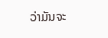ວ່າມັນຈະ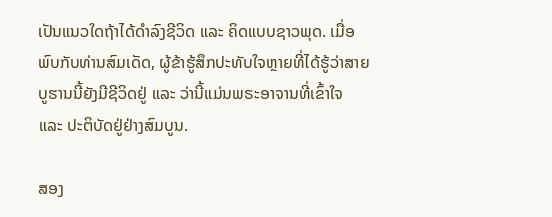ເປັນແນວໃດຖ້າໄດ້ດຳລົງຊີວິດ ແລະ ຄິດແບບຊາວພຸດ. ເມື່ອພົບກັບທ່ານສົມເດັດ, ຜູ້ຂ້າຮູ້ສຶກປະທັບໃຈຫຼາຍທີ່ໄດ້ຮູ້ວ່າສາຍບູຮານນີ້ຍັງມີຊີວິດຢູ່ ແລະ ວ່ານີ້ແມ່ນພຣະອາຈານທີ່ເຂົ້າໃຈ ແລະ ປະຕິບັດຢູ່ຢ່າງສົມບູນ.

ສອງ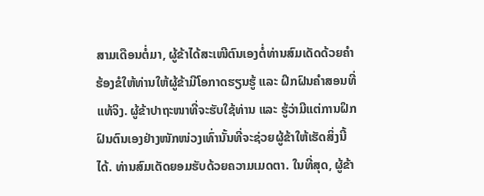ສາມເດືອນຕໍ່ມາ, ຜູ້ຂ້າໄດ້ສະເໜີຕົນເອງຕໍ່ທ່ານສົມເດັດດ້ວຍຄຳຮ້ອງຂໍໃຫ້ທ່ານໃຫ້ຜູ້ຂ້າມີໂອກາດຮຽນຮູ້ ແລະ ຝຶກຝົນຄຳສອນທີ່ແທ້ຈິງ. ຜູ້ຂ້າປາຖະໜາທີ່ຈະຮັບໃຊ້ທ່ານ ແລະ ຮູ້ວ່າມີແຕ່ການຝຶກຝົນຕົນເອງຢ່າງໜັກໜ່ວງເທົ່ານັ້ນທີ່ຈະຊ່ວຍຜູ້ຂ້າໃຫ້ເຮັດສິ່ງນີ້ໄດ້. ທ່ານສົມເດັດຍອມຮັບດ້ວຍຄວາມເມດຕາ. ໃນທີ່ສຸດ, ຜູ້ຂ້າ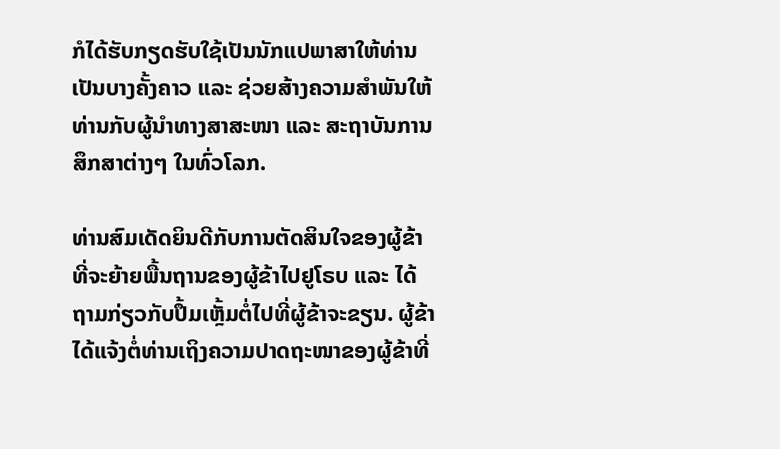ກໍໄດ້ຮັບກຽດຮັບໃຊ້ເປັນນັກແປພາສາໃຫ້ທ່ານເປັນບາງຄັ້ງຄາວ ແລະ ຊ່ວຍສ້າງຄວາມສຳພັນໃຫ້ທ່ານກັບຜູ້ນຳທາງສາສະໜາ ແລະ ສະຖາບັນການສຶກສາຕ່າງໆ ໃນທົ່ວໂລກ.

ທ່ານສົມເດັດຍິນດີກັບການຕັດສິນໃຈຂອງຜູ້ຂ້າທີ່ຈະຍ້າຍພື້ນຖານຂອງຜູ້ຂ້າໄປຢູໂຣບ ແລະ ໄດ້ຖາມກ່ຽວກັບປຶ້ມເຫຼັ້ມຕໍ່ໄປທີ່ຜູ້ຂ້າຈະຂຽນ. ຜູ້ຂ້າໄດ້ແຈ້ງຕໍ່ທ່ານເຖິງຄວາມປາດຖະໜາຂອງຜູ້ຂ້າທີ່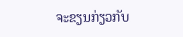ຈະຂຽນກ່ຽວກັບ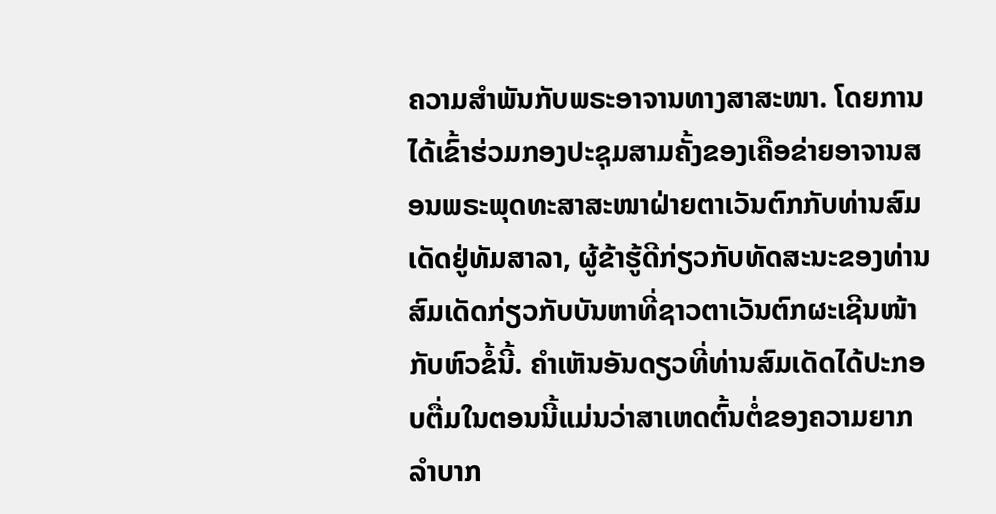ຄວາມສຳພັນກັບພຣະອາຈານທາງສາສະໜາ. ໂດຍການໄດ້ເຂົ້າຮ່ວມກອງປະຊຸມສາມຄັ້ງຂອງເຄືອຂ່າຍອາຈານສອນພຣະພຸດທະສາສະໜາຝ່າຍຕາເວັນຕົກກັບທ່ານສົມເດັດຢູ່ທັມສາລາ, ຜູ້ຂ້າຮູ້ດີກ່ຽວກັບທັດສະນະຂອງທ່ານສົມເດັດກ່ຽວກັບບັນຫາທີ່ຊາວຕາເວັນຕົກຜະເຊີນໜ້າກັບຫົວຂໍ້ນີ້. ຄຳເຫັນອັນດຽວທີ່ທ່ານສົມເດັດໄດ້ປະກອບຕື່ມໃນຕອນນີ້ແມ່ນວ່າສາເຫດຕົ້ນຕໍ່ຂອງຄວາມຍາກລຳບາກ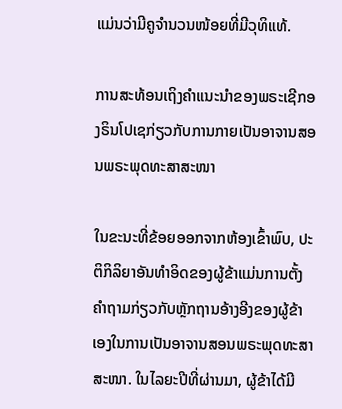ແມ່ນວ່າມີຄູຈຳນວນໜ້ອຍທີ່ມີວຸທິແທ້.

ການສະທ້ອນເຖິງຄຳແນະນຳຂອງພຣະເຊີກອງຣິນໂປເຊກ່ຽວກັບການກາຍເປັນອາຈານສອນພຣະພຸດທະສາສະໜາ

ໃນຂະນະທີ່ຂ້ອຍອອກຈາກຫ້ອງເຂົ້າພົບ, ປະຕິກິລິຍາອັນທຳອິດຂອງຜູ້ຂ້າແມ່ນການຕັ້ງຄຳຖາມກ່ຽວກັບຫຼັກຖານອ້າງອີງຂອງຜູ້ຂ້າເອງໃນການເປັນອາຈານສອນພຣະພຸດທະສາສະໜາ. ໃນໄລຍະປີທີ່ຜ່ານມາ, ຜູ້ຂ້າໄດ້ມີ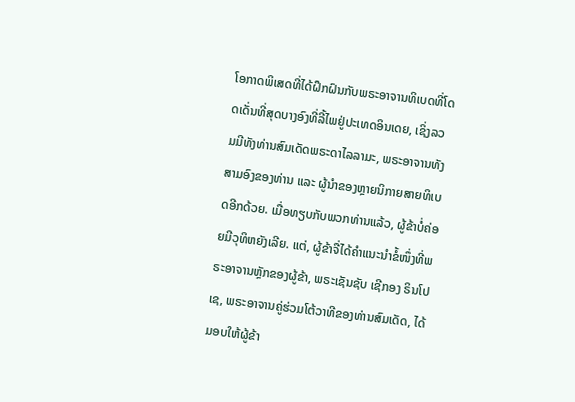ໂອກາດພິເສດທີ່ໄດ້ຝຶກຝົນກັບພຣະອາຈານທິເບດທີ່ໂດດເດັ່ນທີ່ສຸດບາງອົງທີ່ລີ້ໄພຢູ່ປະເທດອິນເດຍ, ເຊິ່ງລວມມີທັງທ່ານສົມເດັດພຣະດາໄລລາມະ, ພຣະອາຈານທັງສາມອົງຂອງທ່ານ ແລະ ຜູ້ນຳຂອງຫຼາຍນິກາຍສາຍທິເບດອີກດ້ວຍ. ເມື່ອທຽບກັບພວກທ່ານແລ້ວ, ຜູ້ຂ້າບໍ່ຄ່ອຍມີວຸທິຫຍັງເລີຍ. ແຕ່, ຜູ້ຂ້າຈື່ໄດ້ຄຳແນະນຳຂໍ້ໜຶ່ງທີ່ພຣະອາຈານຫຼັກຂອງຜູ້ຂ້າ, ພຣະເຊັນຊັບ ເຊີກອງ ຣິນໂປເຊ, ພຣະອາຈານຄູ່ຮ່ວມໂຕ້ວາທີຂອງທ່ານສົມເດັດ, ໄດ້ມອບໃຫ້ຜູ້ຂ້າ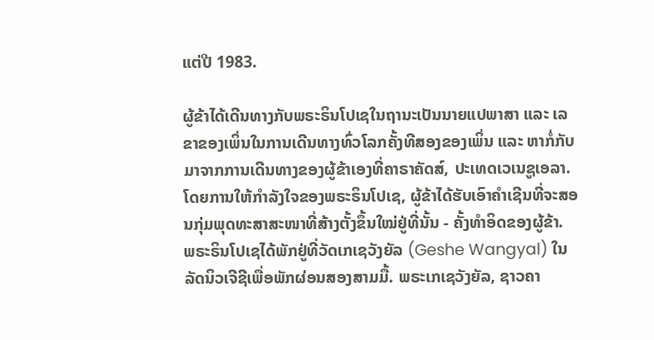ແຕ່ປີ 1983.

ຜູ້ຂ້າໄດ້ເດີນທາງກັບພຣະຣິນໂປເຊໃນຖານະເປັນນາຍແປພາສາ ແລະ ເລຂາຂອງເພິ່ນໃນການເດີນທາງທົ່ວໂລກຄັ້ງທີສອງຂອງເພິ່ນ ແລະ ຫາກໍ່ກັບມາຈາກການເດີນທາງຂອງຜູ້ຂ້າເອງທີ່ຄາຣາຄັດສ໌, ປະເທດເວເນຊູເອລາ. ໂດຍການໃຫ້ກຳລັງໃຈຂອງພຣະຣິນໂປເຊ, ຜູ້ຂ້າໄດ້ຮັບເອົາຄຳເຊີນທີ່ຈະສອນກຸ່ມພຸດທະສາສະໜາທີ່ສ້າງຕັ້ງຂຶ້ນໃໝ່ຢູ່ທີ່ນັ້ນ - ຄັ້ງທຳອິດຂອງຜູ້ຂ້າ. ພຣະຣິນໂປເຊໄດ້ພັກຢູ່ທີ່ວັດເກເຊວັງຍັລ (Geshe Wangyal) ໃນລັດນິວເຈີຊີເພື່ອພັກຜ່ອນສອງສາມມື້. ພຣະເກເຊວັງຍັລ, ຊາວຄາ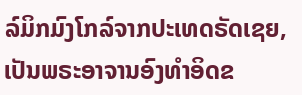ລ໌ມິກມົງໂກລ໌ຈາກປະເທດຣັດເຊຍ, ເປັນພຣະອາຈານອົງທຳອິດຂ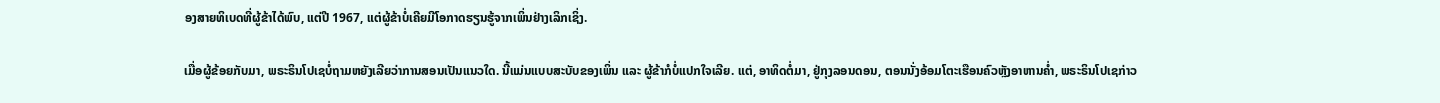ອງສາຍທິເບດທີ່ຜູ້ຂ້າໄດ້ພົບ, ແຕ່ປີ 1967, ແຕ່ຜູ້ຂ້າບໍ່ເຄີຍມີໂອກາດຮຽນຮູ້ຈາກເພິ່ນຢ່າງເລິກເຊິ່ງ.

ເມື່ອຜູ້ຂ້ອຍກັບມາ, ພຣະຣິນໂປເຊບໍ່ຖາມຫຍັງເລີຍວ່າການສອນເປັນແນວໃດ. ນີ້ແມ່ນແບບສະບັບຂອງເພິ່ນ ແລະ ຜູ້ຂ້າກໍບໍ່ແປກໃຈເລີຍ. ແຕ່, ອາທິດຕໍ່ມາ, ຢູ່ກຸງລອນດອນ, ຕອນນັ່ງອ້ອມໂຕະເຮືອນຄົວຫຼັງອາຫານຄ່ຳ, ພຣະຣິນໂປເຊກ່າວ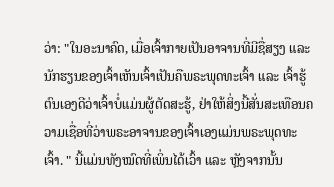ວ່າ: "ໃນອະນາຄົດ, ເມື່ອເຈົ້າກາຍເປັນອາຈານທີ່ມີຊື່ສຽງ ແລະ ນັກຮຽນຂອງເຈົ້າເຫັນເຈົ້າເປັນຄືພຣະພຸດທະເຈົ້າ ແລະ ເຈົ້າຮູ້ຕົນເອງດີວ່າເຈົ້າບໍ່ແມ່ນຜູ້ຕັດສະຮູ້, ຢ່າໃຫ້ສິ່ງນີ້ສັ່ນສະເທືອນຄວາມເຊື່ອທີ່ວ່າພຣະອາຈານຂອງເຈົ້າເອງແມ່ນພຣະພຸດທະເຈົ້າ. " ນີ້ແມ່ນທັງໝົດທີ່ເພິ່ນໄດ້ເວົ້າ ແລະ ຫຼັງຈາກນັ້ນ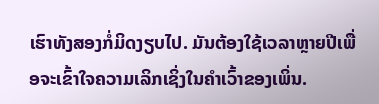ເຮົາທັງສອງກໍ່ມິດງຽບໄປ. ມັນຕ້ອງໃຊ້ເວລາຫຼາຍປີເພື່ອຈະເຂົ້າໃຈຄວາມເລິກເຊິ່ງໃນຄຳເວົ້າຂອງເພິ່ນ.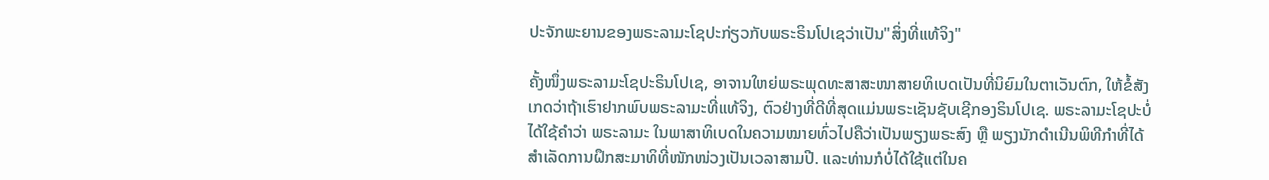ປະຈັກພະຍານຂອງພຣະລາມະໂຊປະກ່ຽວກັບພຣະຣິນໂປເຊວ່າເປັນ"ສິ່ງທີ່ແທ້ຈິງ"

ຄັ້ງໜຶ່ງພຣະລາມະໂຊປະຣິນໂປເຊ, ອາຈານໃຫຍ່ພຣະພຸດທະສາສະໜາສາຍທິເບດເປັນທີ່ນິຍົມໃນຕາເວັນຕົກ, ໃຫ້ຂໍ້ສັງເກດວ່າຖ້າເຮົາຢາກພົບພຣະລາມະທີ່ແທ້ຈິງ, ຕົວຢ່າງທີ່ດີທີ່ສຸດແມ່ນພຣະເຊັນຊັບເຊີກອງຣິນໂປເຊ. ພຣະລາມະໂຊປະບໍ່ໄດ້ໃຊ້ຄຳວ່າ ພຣະລາມະ ໃນພາສາທິເບດໃນຄວາມໝາຍທົ່ວໄປຄືວ່າເປັນພຽງພຣະສົງ ຫຼື ພຽງນັກດຳເນີນພິທີກຳທີ່ໄດ້ສຳເລັດການຝຶກສະມາທິທີ່ໜັກໜ່ວງເປັນເວລາສາມປີ. ແລະທ່ານກໍບໍ່ໄດ້ໃຊ້ແຕ່ໃນຄ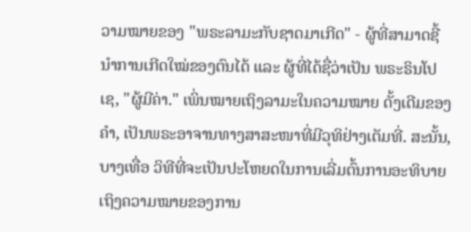ວາມໝາຍຂອງ "ພຣະລາມະກັບຊາດມາເກີດ" - ຜູ້ທີ່ສາມາດຊີ້ນຳການເກີດໃໝ່ຂອງຕົນໄດ້ ແລະ ຜູ້ທີ່ໄດ້ຊື່ວ່າເປັນ ພຣະຣິນໂປເຊ, "ຜູ້ມີຄ່າ." ເພິ່ນໝາຍເຖິງລາມະໃນຄວາມໝາຍ ດັ້ງເດີມຂອງຄຳ, ເປັນພຣະອາຈານທາງສາສະໜາທີ່ມີວຸທິຢ່າງເຕັມທີ່. ສະນັ້ນ, ບາງເທື່ອ ວິທີທີ່ຈະເປັນປະໂຫຍດໃນການເລີ່ມຕົ້ນການອະທິບາຍເຖິງຄວາມໝາຍຂອງການ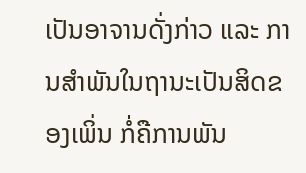ເປັນອາຈານດັ່ງກ່າວ ແລະ ການສຳພັນໃນຖານະເປັນສິດຂອງເພິ່ນ ກໍ່ຄືການພັນ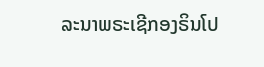ລະນາພຣະເຊີກອງຣິນໂປ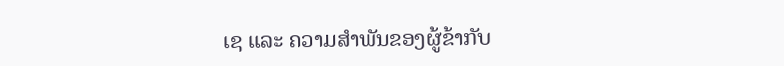ເຊ ແລະ ຄວາມສຳພັນຂອງຜູ້ຂ້າກັບ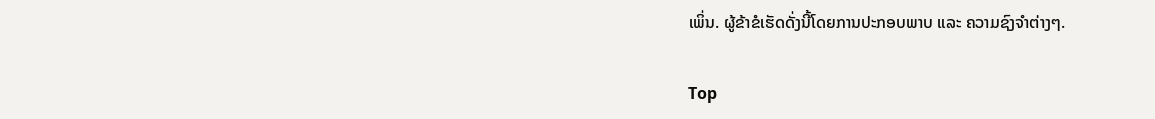ເພິ່ນ. ຜູ້ຂ້າຂໍເຮັດດັ່ງນີ້ໂດຍການປະກອບພາບ ແລະ ຄວາມຊົງຈຳຕ່າງໆ.

Top